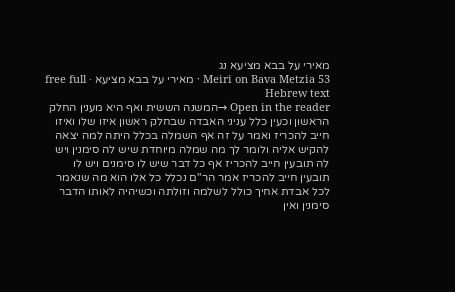מאירי על בבא מציעא נג
Meiri on Bava Metzia 53 · מאירי על בבא מציעא · free full Hebrew text
Open in the reader →המשנה הששית ואף היא מענין החלק הראשון וכעין כלל עניני האבדה שבחלק ראשון איזו שלו ואיזו חייב להכריז ואמר על זה אף השמלה בכלל היתה למה יצאה להקיש אליה ולומר לך מה שמלה מיוחדת שיש לה סימנין ויש לה תובעין חייב להכריז אף כל דבר שיש לו סימנים ויש לו תובעין חייב להכריז אמר הר"ם נכלל כל אלו הוא מה שנאמר לכל אבדת אחיך כולל לשלמה וזולתה וכשיהיה לאותו הדבר סימנין ואין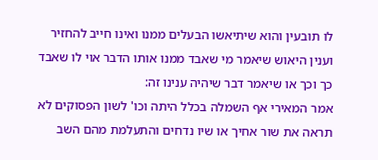לו תובעין והוא שיתיאשו הבעלים ממנו ואינו חייב להחזיר וענין היאוש שיאמר מי שאבד ממנו אותו הדבר אוי לו שאבד כך וכך או שיאמר דבר שיהיה ענינו זה:
אמר המאירי אף השמלה בכלל היתה וכו' לשון הפסוקים לא תראה את שור אחיך או שיו נדחים והתעלמת מהם השב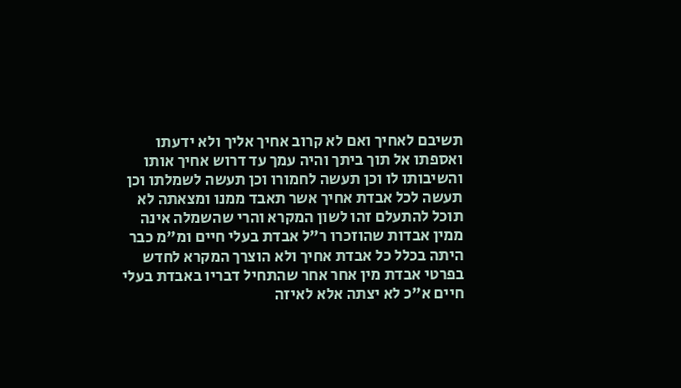תשיבם לאחיך ואם לא קרוב אחיך אליך ולא ידעתו ואספתו אל תוך ביתך והיה עמך עד דרוש אחיך אותו והשיבותו לו וכן תעשה לחמורו וכן תעשה לשמלתו וכן תעשה לכל אבדת אחיך אשר תאבד ממנו ומצאתה לא תוכל להתעלם זהו לשון המקרא והרי שהשמלה אינה ממין אבדות שהוזכרו ר"ל אבדת בעלי חיים ומ"מ כבר היתה בכלל כל אבדת אחיך ולא הוצרך המקרא לחדש בפרטי אבדת מין אחר אחר שהתחיל דבריו באבדת בעלי חיים א"כ לא יצתה אלא לאיזה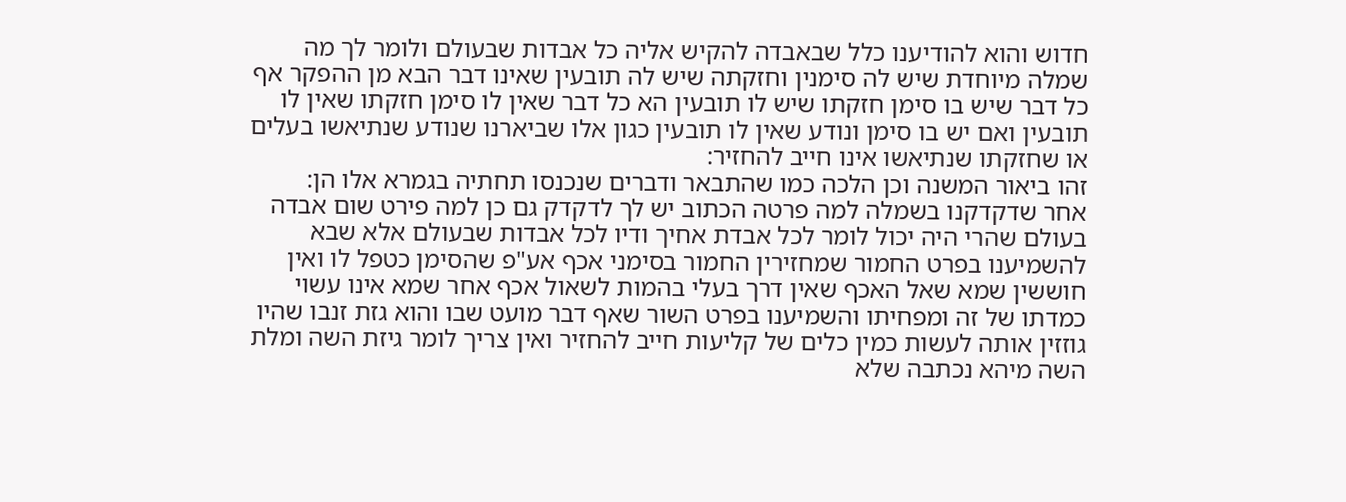חדוש והוא להודיענו כלל שבאבדה להקיש אליה כל אבדות שבעולם ולומר לך מה שמלה מיוחדת שיש לה סימנין וחזקתה שיש לה תובעין שאינו דבר הבא מן ההפקר אף כל דבר שיש בו סימן חזקתו שיש לו תובעין הא כל דבר שאין לו סימן חזקתו שאין לו תובעין ואם יש בו סימן ונודע שאין לו תובעין כגון אלו שביארנו שנודע שנתיאשו בעלים או שחזקתו שנתיאשו אינו חייב להחזיר:
זהו ביאור המשנה וכן הלכה כמו שהתבאר ודברים שנכנסו תחתיה בגמרא אלו הן:
אחר שדקדקנו בשמלה למה פרטה הכתוב יש לך לדקדק גם כן למה פירט שום אבדה בעולם שהרי היה יכול לומר לכל אבדת אחיך ודיו לכל אבדות שבעולם אלא שבא להשמיענו בפרט החמור שמחזירין החמור בסימני אכף אע"פ שהסימן כטפל לו ואין חוששין שמא שאל האכף שאין דרך בעלי בהמות לשאול אכף אחר שמא אינו עשוי כמדתו של זה ומפחיתו והשמיענו בפרט השור שאף דבר מועט שבו והוא גזת זנבו שהיו גוזזין אותה לעשות כמין כלים של קליעות חייב להחזיר ואין צריך לומר גיזת השה ומלת השה מיהא נכתבה שלא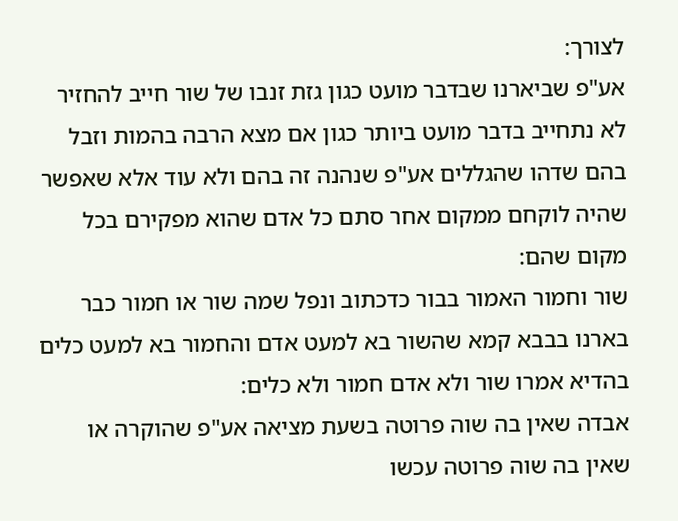לצורך:
אע"פ שביארנו שבדבר מועט כגון גזת זנבו של שור חייב להחזיר לא נתחייב בדבר מועט ביותר כגון אם מצא הרבה בהמות וזבל בהם שדהו שהגללים אע"פ שנהנה זה בהם ולא עוד אלא שאפשר שהיה לוקחם ממקום אחר סתם כל אדם שהוא מפקירם בכל מקום שהם:
שור וחמור האמור בבור כדכתוב ונפל שמה שור או חמור כבר בארנו בבבא קמא שהשור בא למעט אדם והחמור בא למעט כלים בהדיא אמרו שור ולא אדם חמור ולא כלים:
אבדה שאין בה שוה פרוטה בשעת מציאה אע"פ שהוקרה או שאין בה שוה פרוטה עכשו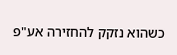כשהוא נזקק להחזירה אע"פ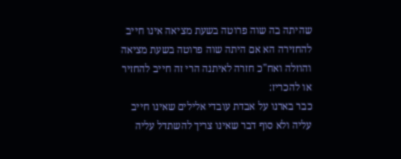שהיתה בה שוה פרוטה בשעת מציאה אינו חייב להחזירה הא אם היתה שוה פרוטה בשעת מציאה והוזלה ואח"כ חזרה לאיתנה הרי זה חייב להחזיר או להכריז:
כבר בארנו על אבדת עובדי אלילים שאינו חייב עליה ולא סוף דבר שאינו צריך להשתדל עליה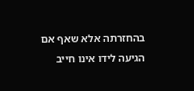בהחזרתה אלא שאף אם הגיעה לידו אינו חייב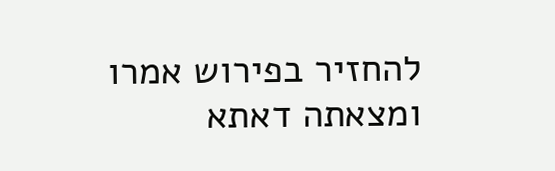להחזיר בפירוש אמרו ומצאתה דאתא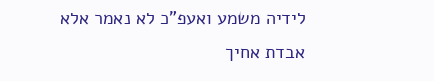לידיה משמע ואעפ"כ לא נאמר אלא אבדת אחיך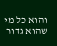והוא כל מי שהוא גדור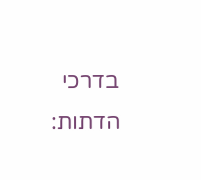בדרכי הדתות: